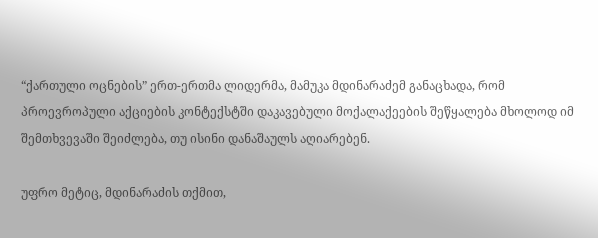“ქართული ოცნების” ერთ-ერთმა ლიდერმა, მამუკა მდინარაძემ განაცხადა, რომ პროევროპული აქციების კონტექსტში დაკავებული მოქალაქეების შეწყალება მხოლოდ იმ შემთხვევაში შეიძლება, თუ ისინი დანაშაულს აღიარებენ.

უფრო მეტიც, მდინარაძის თქმით,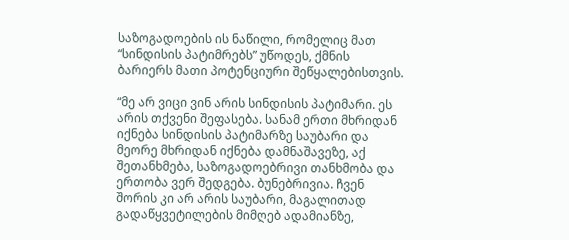საზოგადოების ის ნაწილი, რომელიც მათ “სინდისის პატიმრებს” უწოდეს, ქმნის ბარიერს მათი პოტენციური შეწყალებისთვის.

“მე არ ვიცი ვინ არის სინდისის პატიმარი. ეს არის თქვენი შეფასება. სანამ ერთი მხრიდან იქნება სინდისის პატიმარზე საუბარი და მეორე მხრიდან იქნება დამნაშავეზე, აქ შეთანხმება, საზოგადოებრივი თანხმობა და ერთობა ვერ შედგება. ბუნებრივია. ჩვენ შორის კი არ არის საუბარი, მაგალითად გადაწყვეტილების მიმღებ ადამიანზე,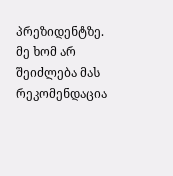პრეზიდენტზე. მე ხომ არ შეიძლება მას რეკომენდაცია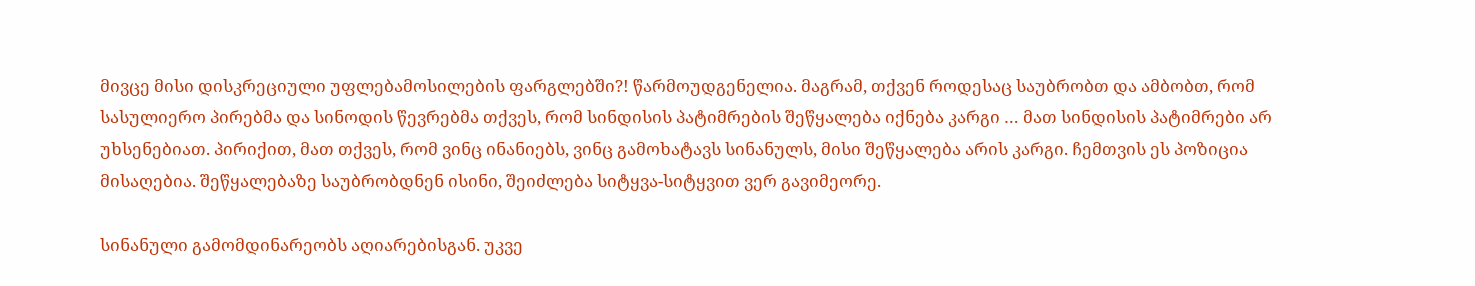მივცე მისი დისკრეციული უფლებამოსილების ფარგლებში?! წარმოუდგენელია. მაგრამ, თქვენ როდესაც საუბრობთ და ამბობთ, რომ სასულიერო პირებმა და სინოდის წევრებმა თქვეს, რომ სინდისის პატიმრების შეწყალება იქნება კარგი … მათ სინდისის პატიმრები არ უხსენებიათ. პირიქით, მათ თქვეს, რომ ვინც ინანიებს, ვინც გამოხატავს სინანულს, მისი შეწყალება არის კარგი. ჩემთვის ეს პოზიცია მისაღებია. შეწყალებაზე საუბრობდნენ ისინი, შეიძლება სიტყვა-სიტყვით ვერ გავიმეორე.

სინანული გამომდინარეობს აღიარებისგან. უკვე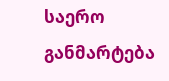საერო განმარტება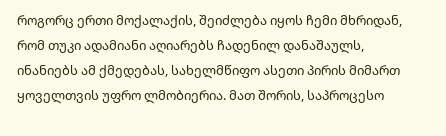როგორც ერთი მოქალაქის, შეიძლება იყოს ჩემი მხრიდან, რომ თუკი ადამიანი აღიარებს ჩადენილ დანაშაულს, ინანიებს ამ ქმედებას, სახელმწიფო ასეთი პირის მიმართ ყოველთვის უფრო ლმობიერია. მათ შორის, საპროცესო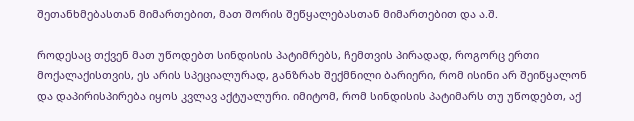შეთანხმებასთან მიმართებით, მათ შორის შეწყალებასთან მიმართებით და ა.შ.

როდესაც თქვენ მათ უწოდებთ სინდისის პატიმრებს, ჩემთვის პირადად, როგორც ერთი მოქალაქისთვის, ეს არის სპეციალურად, განზრახ შექმნილი ბარიერი, რომ ისინი არ შეიწყალონ და დაპირისპირება იყოს კვლავ აქტუალური. იმიტომ, რომ სინდისის პატიმარს თუ უწოდებთ, აქ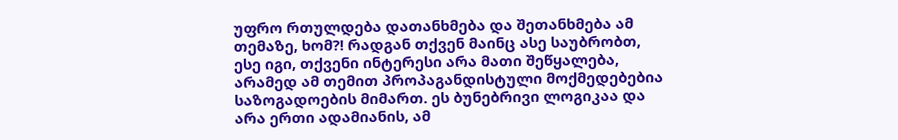უფრო რთულდება დათანხმება და შეთანხმება ამ თემაზე, ხომ?! რადგან თქვენ მაინც ასე საუბრობთ, ესე იგი, თქვენი ინტერესი არა მათი შეწყალება, არამედ ამ თემით პროპაგანდისტული მოქმედებებია საზოგადოების მიმართ. ეს ბუნებრივი ლოგიკაა და არა ერთი ადამიანის, ამ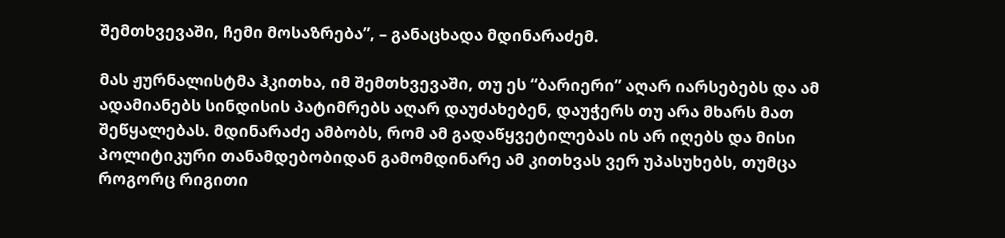შემთხვევაში, ჩემი მოსაზრება”, – განაცხადა მდინარაძემ.

მას ჟურნალისტმა ჰკითხა, იმ შემთხვევაში, თუ ეს “ბარიერი” აღარ იარსებებს და ამ ადამიანებს სინდისის პატიმრებს აღარ დაუძახებენ, დაუჭერს თუ არა მხარს მათ შეწყალებას. მდინარაძე ამბობს, რომ ამ გადაწყვეტილებას ის არ იღებს და მისი პოლიტიკური თანამდებობიდან გამომდინარე ამ კითხვას ვერ უპასუხებს, თუმცა როგორც რიგითი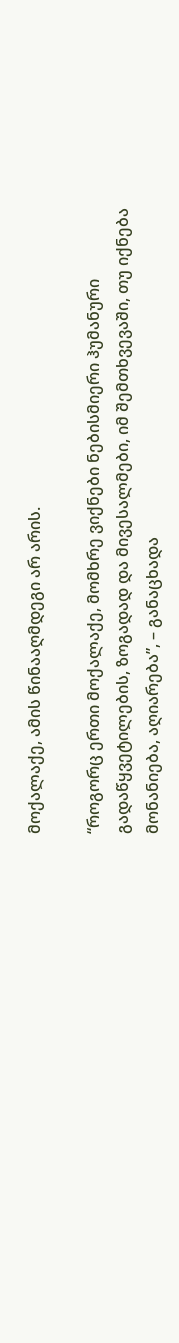მოქალაქე, ამის წინააღმდეგი არ არის.

“როგორც ერთი მოქალაქე, მომხრე ვიქნები ნებისმიერი ჰუმანური გადაწყვეტილების, ზოგადად და მივესალმები, იმ შემთხვევაში, თუ იქნება მონანიება, აღიარება”, – განაცხადა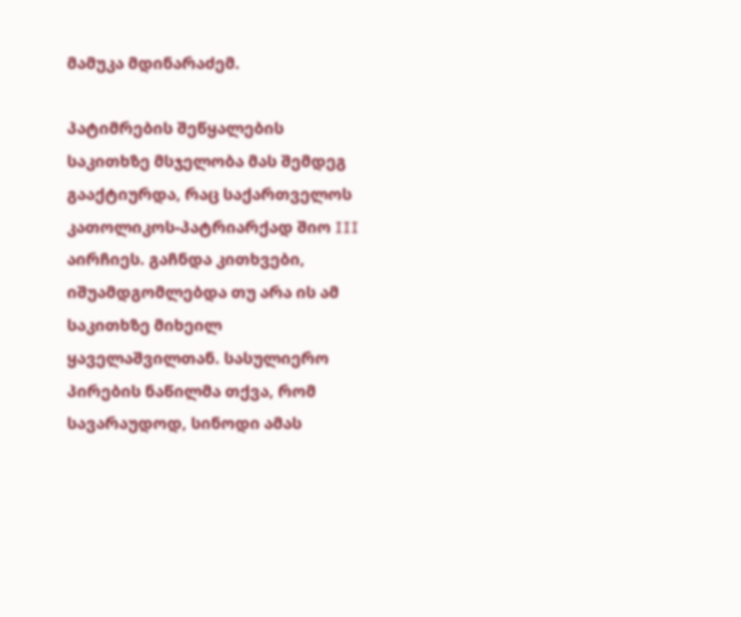მამუკა მდინარაძემ.

პატიმრების შეწყალების საკითხზე მსჯელობა მას შემდეგ გააქტიურდა, რაც საქართველოს კათოლიკოს-პატრიარქად შიო III აირჩიეს. გაჩნდა კითხვები, იშუამდგომლებდა თუ არა ის ამ საკითხზე მიხეილ ყაველაშვილთან. სასულიერო პირების ნაწილმა თქვა, რომ სავარაუდოდ, სინოდი ამას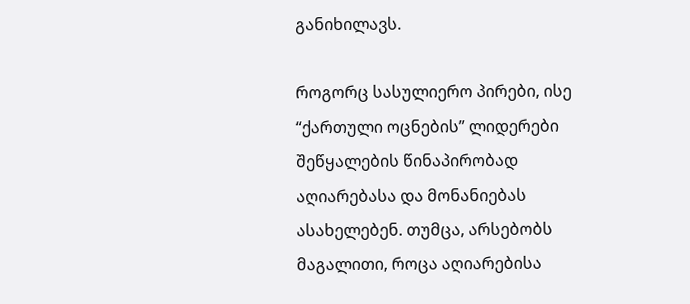განიხილავს.

როგორც სასულიერო პირები, ისე “ქართული ოცნების” ლიდერები შეწყალების წინაპირობად აღიარებასა და მონანიებას ასახელებენ. თუმცა, არსებობს მაგალითი, როცა აღიარებისა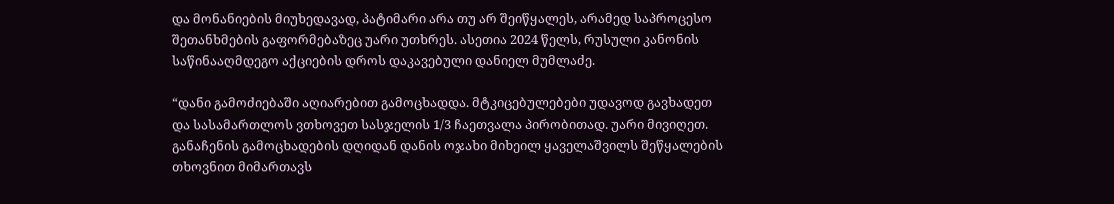და მონანიების მიუხედავად, პატიმარი არა თუ არ შეიწყალეს, არამედ საპროცესო შეთანხმების გაფორმებაზეც უარი უთხრეს. ასეთია 2024 წელს, რუსული კანონის საწინააღმდეგო აქციების დროს დაკავებული დანიელ მუმლაძე.

“დანი გამოძიებაში აღიარებით გამოცხადდა. მტკიცებულებები უდავოდ გავხადეთ და სასამართლოს ვთხოვეთ სასჯელის 1/3 ჩაეთვალა პირობითად. უარი მივიღეთ. განაჩენის გამოცხადების დღიდან დანის ოჯახი მიხეილ ყაველაშვილს შეწყალების თხოვნით მიმართავს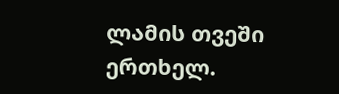ლამის თვეში ერთხელ.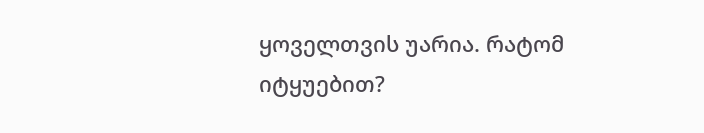ყოველთვის უარია. რატომ იტყუებით?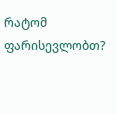რატომ ფარისევლობთ?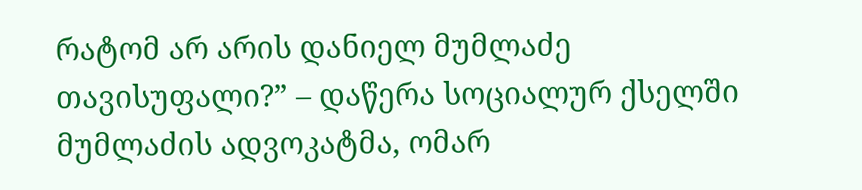რატომ არ არის დანიელ მუმლაძე თავისუფალი?” – დაწერა სოციალურ ქსელში მუმლაძის ადვოკატმა, ომარ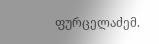ფურცელაძემ.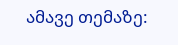ამავე თემაზე: